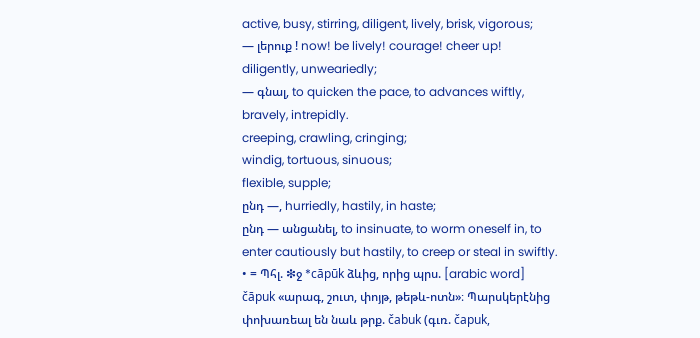active, busy, stirring, diligent, lively, brisk, vigorous;
— լերուք ! now! be lively! courage! cheer up!
diligently, unweariedly;
— գնալ, to quicken the pace, to advances wiftly, bravely, intrepidly.
creeping, crawling, cringing;
windig, tortuous, sinuous;
flexible, supple;
ընդ —, hurriedly, hastily, in haste;
ընդ — անցանել, to insinuate, to worm oneself in, to enter cautiously but hastily, to creep or steal in swiftly.
• = Պհլ. ❇ջ *cāpūk ձևից, որից պրս. [arabic word] čāpuk «արագ, շուտ, փոյթ, թեթև-ոտն»։ Պարսկերէնից փոխառեալ են նաև թրք. čabuk (գւռ. čapuk,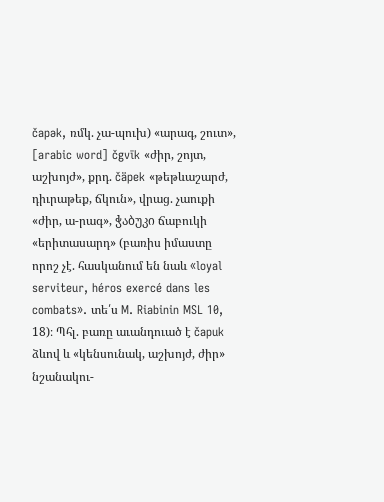čapək, ռմկ. չա-պուխ) «արագ, շուտ», [arabic word] čgvīk «ժիր, շոյտ, աշխոյժ», քրդ. čäpek «թեթևաշարժ, դիւրաթեք, ճկուն», վրաց. չաուքի «ժիր, ա-րագ», ჭაბუკი ճաբուկի «երիտասարդ» (բառիս իմաստը որոշ չէ. հասկանում են նաև «loyal serviteur, héros exercé dans les combats». տե՛ս M. Riabinin MSL 10, 18)։ Պհլ. բառը աւանդուած է čapuk ձևով և «կենսունակ, աշխոյժ, ժիր» նշանակու-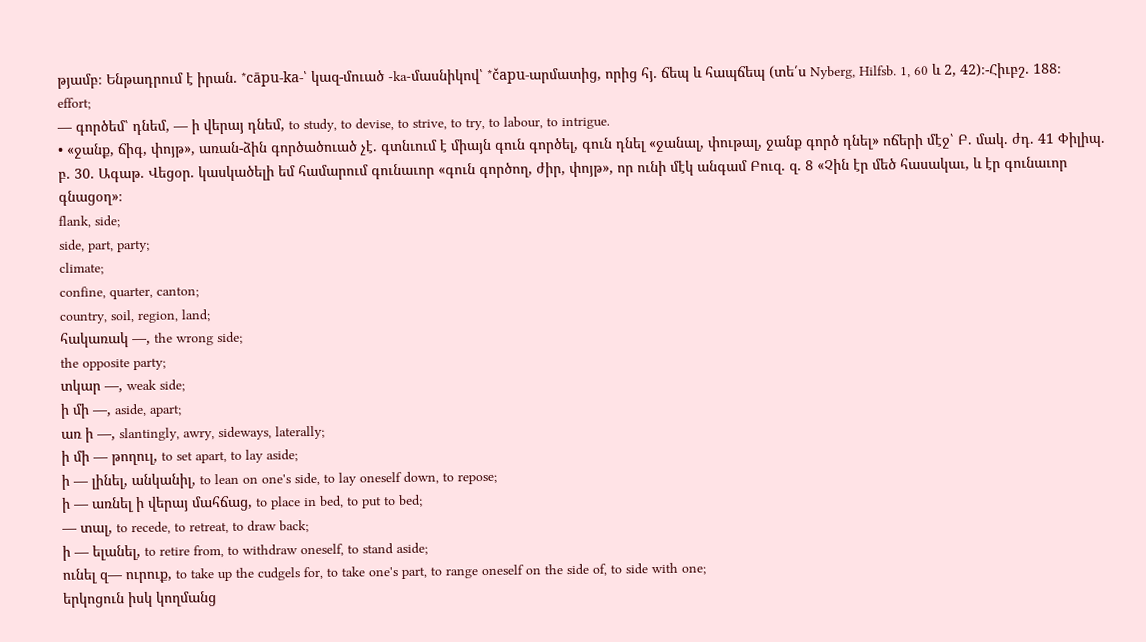թյամբ։ Ենթադրում է իրան. *cāpu-ka-՝ կազ-մուած -ka-մասնիկով՝ *čapu-արմատից, որից հյ. ճեպ և հապճեպ (տե՛ս Nyberg, Hilfsb. 1, 60 և 2, 42)։-Հիւբշ. 188։
effort;
— գործեմ՝ դնեմ, — ի վերայ դնեմ, to study, to devise, to strive, to try, to labour, to intrigue.
• «ջանք, ճիգ, փոյթ», առան-ձին գործածուած չէ. գտնւում է միայն գուն գործել, գուն դնել «ջանալ, փութալ, ջանք գործ դնել» ոճերի մէջ՝ Բ. մակ. ժդ. 41 Փիլիպ. բ. 30. Ագաթ. Վեցօր. կասկածելի եմ համարում գունաւոր «գուն գործող, ժիր, փոյթ», որ ունի մէկ անգամ Բուզ. զ. 8 «Չին էր մեծ հասակաւ, և էր գունաւոր գնացօղ»։
flank, side;
side, part, party;
climate;
confine, quarter, canton;
country, soil, region, land;
հակառակ —, the wrong side;
the opposite party;
տկար —, weak side;
ի մի —, aside, apart;
առ ի —, slantingly, awry, sideways, laterally;
ի մի — թողուլ, to set apart, to lay aside;
ի — լինել, անկանիլ, to lean on one's side, to lay oneself down, to repose;
ի — առնել ի վերայ մահճաց, to place in bed, to put to bed;
— տալ, to recede, to retreat, to draw back;
ի — ելանել, to retire from, to withdraw oneself, to stand aside;
ունել զ— ուրուք, to take up the cudgels for, to take one's part, to range oneself on the side of, to side with one;
երկոցուն իսկ կողմանց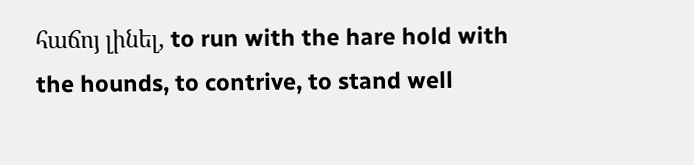հաճոյ լինել, to run with the hare hold with the hounds, to contrive, to stand well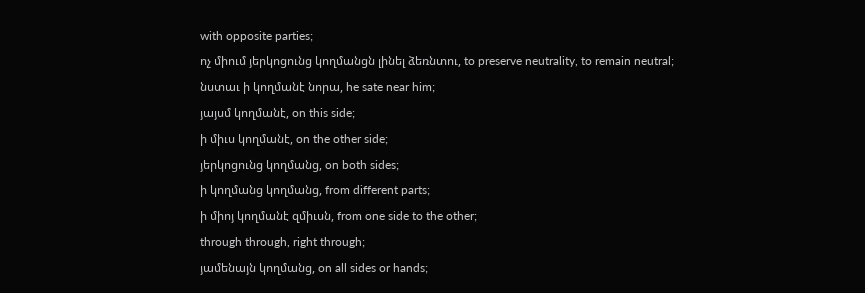with opposite parties;
ոչ միում յերկոցունց կողմանցն լինել ձեռնտու, to preserve neutrality, to remain neutral;
նստաւ ի կողմանէ նորա, he sate near him;
յայսմ կողմանէ, on this side;
ի միւս կողմանէ, on the other side;
յերկոցունց կողմանց, on both sides;
ի կողմանց կողմանց, from different parts;
ի միոյ կողմանէ զմիւսն, from one side to the other;
through through, right through;
յամենայն կողմանց, on all sides or hands;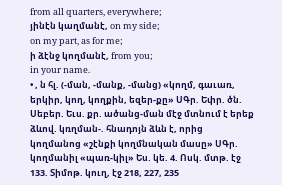from all quarters, everywhere;
յինէն կաղմանէ, on my side;
on my part, as for me;
ի ձէնջ կողմանէ, from you;
in your name.
• , ն հլ. (-ման, -մանք, -մանց) «կողմ, գաւառ, երկիր, կող, կողքին, եզեր-քը» ՍԳր. Եփր. ծն. Սեբեր. Եւս. քր. ածանց-ման մէջ մտնում է երեք ձևով. կռղման-. հնադոյն ձևն է, որից կողմանոց «շէնքի կողմնական մասը» ՍԳր. կողմանիլ «պառ-կիլ» Ես. կե. 4. Ոսկ. մտթ. էջ 133. Տիմոթ. կուղ, էջ 218, 227, 235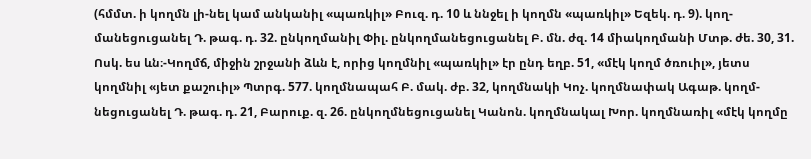(հմմտ. ի կողմն լի-նել կամ անկանիլ «պառկիլ» Բուզ. դ. 10 և ննջել ի կողմն «պառկիլ» Եզեկ. դ. 9). կող-մանեցուցանել Դ. թագ. դ. 32. ընկողմանիլ Փիլ. ընկողմանեցուցանել Բ. մն. ժզ. 14 միակողմանի Մտթ. ժե. 30, 31. Ոսկ. ես ևն։-Կողմճ, միջին շրջանի ձևն է, որից կողմնիլ «պառկիլ» էր ընդ եղբ. 51, «մէկ կողմ ծռուիլ», յետս կողմնիլ «յետ քաշուիլ» Պտրգ. 577. կողմնապահ Բ. մակ. ժբ. 32, կողմնակի Կոչ. կողմնափակ Ագաթ. կողմ-նեցուցանել Դ. թագ. դ. 21, Բարուք. զ. 26. ընկողմնեցուցանել Կանոն. կողմնակալ Խոր. կողմնառիլ «մէկ կողմը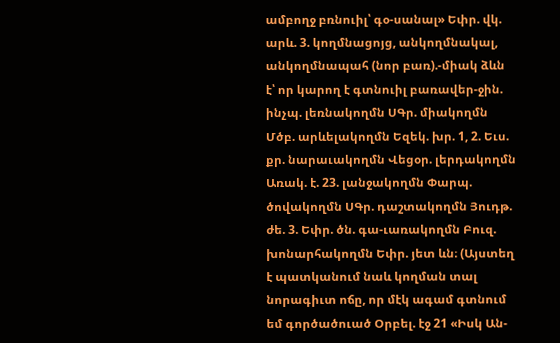ամբողջ բռնուիլ՝ գօ-սանալ» Եփր. վկ. արև. 3. կողմնացոյց, անկողմնակալ, անկողմնապահ (նոր բառ).-միակ ձևն է՝ որ կարող է գտնուիլ բառավեր-ջին. ինչպ. լեռնակողմն ՍԳր. միակողմն Մծբ. արևելակողմն Եզեկ. խր. 1, 2. Եւս. քր. նարաւակողմն Վեցօր. լերդակողմն Առակ. է. 23. լանջակողմն Փարպ. ծովակողմն ՍԳր. դաշտակողմն Յուդթ. ժե. 3. Եփր. ծն. գա-ւառակողմն Բուզ. խոնարհակողմն Եփր. յետ ևն։ (Այստեղ է պատկանում նաև կողման տալ նորագիւտ ոճը, որ մէկ ագամ գտնում եմ գործածուած Օրբել. էջ 21 «Իսկ Ան-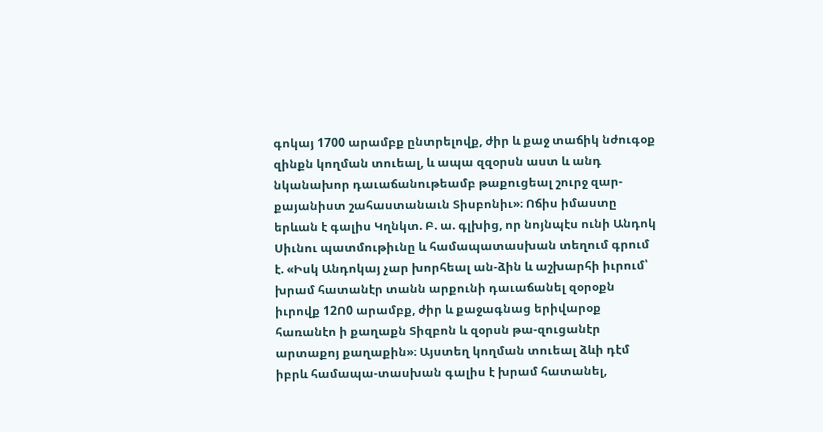գոկայ 1700 արամբք ընտրելովք, ժիր և քաջ տաճիկ նժուգօք զինքն կողման տուեալ, և ապա զզօրսն աստ և անդ նկանախոր դաւաճանութեամբ թաքուցեալ շուրջ զար-քայանիստ շահաստանաւն Տիսբոնիւ»։ Ոճիս իմաստը երևան է գալիս Կղնկտ. Բ. ա. գլխից, որ նոյնպէս ունի Անդոկ Սիւնու պատմութիւնը և համապատասխան տեղում գրում է. «Իսկ Անդոկայ չար խորհեալ ան-ձին և աշխարհի իւրում՝ խրամ հատանէր տանն արքունի դաւաճանել զօրօքն իւրովք 12Ո0 արամբք, ժիր և քաջագնաց երիվարօք հառանէո ի քաղաքն Տիզբոն և զօրսն թա-զուցանէր արտաքոյ քաղաքին»։ Այստեղ կողման տուեալ ձևի դէմ իբրև համապա-տասխան գալիս է խրամ հատանել,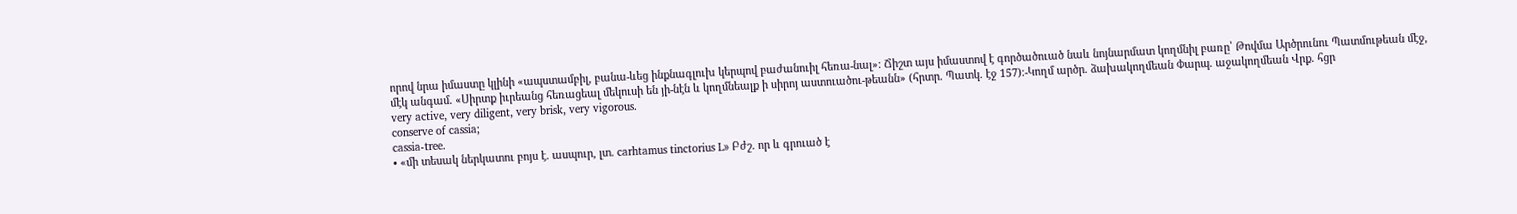որով նրա իմաստը կլինի «ապստամբիլ, բանա-ևեց ինքնագլուխ կերպով բաժանուիլ հեռա-նալ»։ Ճիշտ այս իմաստով է գործածուած նաև նոյնարմատ կողմնիլ բառը՝ Թովմա Արծրունու Պատմութեան մէջ, մէկ անգամ. «Սիրտք իւրեանց հեռացեալ մեկուսի են յի-նէն և կողմնեալք ի սիրոյ աստուածու-թեանն» (հրտր. Պատկ. էջ 157)։-Կողմ արծր. ձախակողմեան Փարպ. աջակողմեան Վրք. հցր
very active, very diligent, very brisk, very vigorous.
conserve of cassia;
cassia-tree.
• «մի տեսակ ներկատու բոյս է. ասպուր, լտ. carhtamus tinctorius L» Բժշ. որ և գրուած է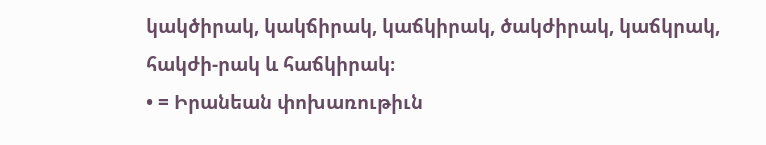կակծիրակ, կակճիրակ, կաճկիրակ, ծակժիրակ, կաճկրակ, հակժի-րակ և հաճկիրակ։
• = Իրանեան փոխառութիւն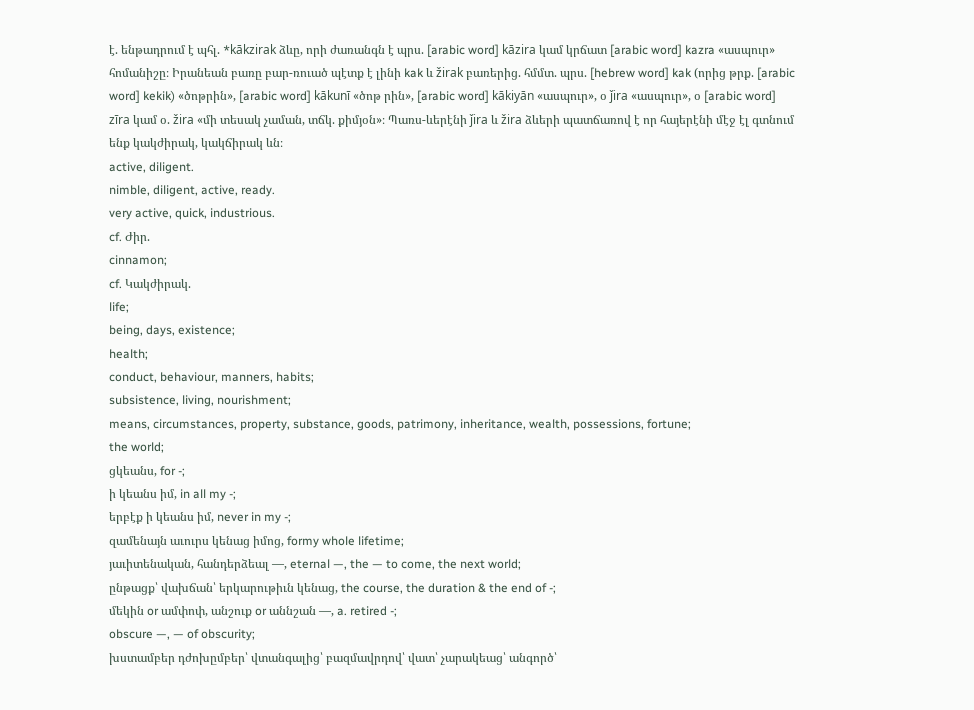է. ենթադրում է պհլ. *kākzirak ձևը, որի ժառանգն է պրս. [arabic word] kāzira կամ կրճատ [arabic word] kazra «ասպուր» հոմանիշը։ Իրանեան բառը բար-ռուած պէտք է լինի kak և žirak բառերից. հմմտ. պրս. [hebrew word] kak (որից թրք. [arabic word] kekik) «ծոթրին», [arabic word] kākunī «ծոթ րին», [arabic word] kākiyān «ասպուր», օ ǰira «ասպուր», օ [arabic word] zīra կամ օ. žira «մի տեսակ չաման, տճկ. քիմյօն»։ Պառս-ևերէնի ǰira և žira ձևերի պատճառով է որ հայերէնի մէջ էլ գտնում ենք կակժիրակ, կակճիրակ ևն։
active, diligent.
nimble, diligent, active, ready.
very active, quick, industrious.
cf. Ժիր.
cinnamon;
cf. Կակժիրակ.
life;
being, days, existence;
health;
conduct, behaviour, manners, habits;
subsistence, living, nourishment;
means, circumstances, property, substance, goods, patrimony, inheritance, wealth, possessions, fortune;
the world;
ցկեանս, for -;
ի կեանս իմ, in all my -;
երբէք ի կեանս իմ, never in my -;
զամենայն աւուրս կենաց իմոց, formy whole lifetime;
յաւիտենական, հանդերձեալ —, eternal —, the — to come, the next world;
ընթացք՝ վախճան՝ երկարութիւն կենաց, the course, the duration & the end of -;
մեկին or ամփոփ, անշուք or աննշան —, a. retired -;
obscure —, — of obscurity;
խստամբեր դժոխըմբեր՝ վտանգալից՝ բազմավրդով՝ վատ՝ չարակեաց՝ անգործ՝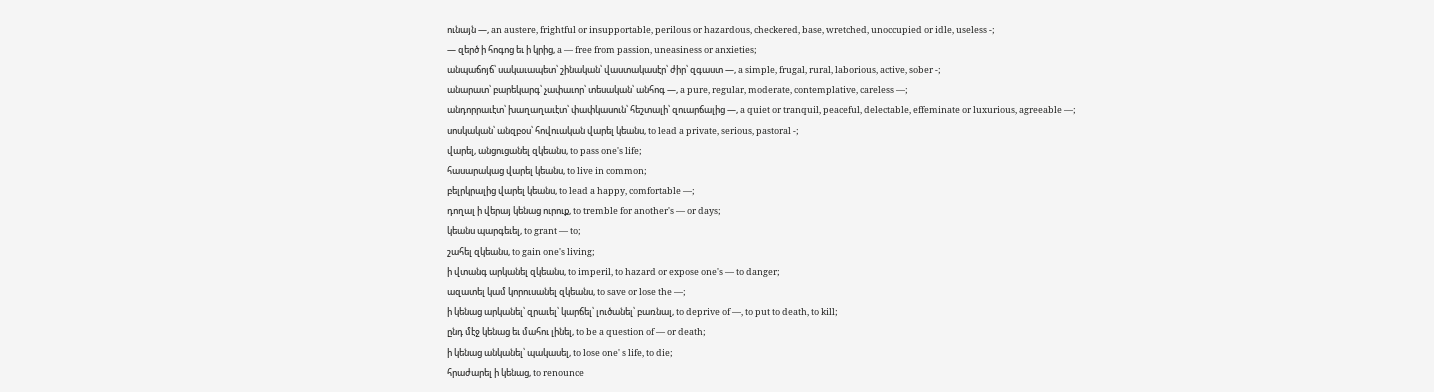ունայն —, an austere, frightful or insupportable, perilous or hazardous, checkered, base, wretched, unoccupied or idle, useless -;
— զերծ ի հոգոց եւ ի կրից, a — free from passion, uneasiness or anxieties;
անպաճոյճ՝ սակաւապետ՝ շինական՝ վաստակասէր՝ ժիր՝ զգաստ —, a simple, frugal, rural, laborious, active, sober -;
անարատ՝ բարեկարգ՝ չափաւոր՝ տեսական՝ անհոգ —, a pure, regular, moderate, contemplative, careless —;
անդորրաւէտ՝ խաղաղաւէտ՝ փափկասուն՝ հեշտալի՝ զուարճալից —, a quiet or tranquil, peaceful, delectable, effeminate or luxurious, agreeable —;
սոսկական՝ անզբօս՝ հովուական վարել կեանս, to lead a private, serious, pastoral -;
վարել, անցուցանել զկեանս, to pass one's life;
հասարակաց վարել կեանս, to live in common;
բելրկրալից վարել կեանս, to lead a happy, comfortable —;
դողալ ի վերայ կենաց ուրուք, to tremble for another's — or days;
կեանս պարգեւել, to grant — to;
շահել զկեանս, to gain one's living;
ի վտանգ արկանել զկեանս, to imperil, to hazard or expose one's — to danger;
ազատել կամ կորուսանել զկեանս, to save or lose the —;
ի կենաց արկանել՝ զրաւել՝ կարճել՝ լուծանել՝ բառնալ, to deprive of —, to put to death, to kill;
ընդ մէջ կենաց եւ մահու լինել, to be a question of — or death;
ի կենաց անկանել՝ պակասել, to lose one' s life, to die;
հրաժարել ի կենաց, to renounce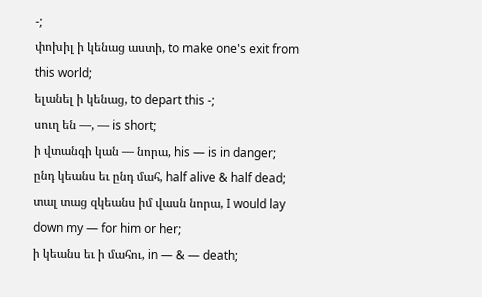-;
փոխիլ ի կենաց աստի, to make one's exit from this world;
ելանել ի կենաց, to depart this -;
սուղ են —, — is short;
ի վտանգի կան — նորա, his — is in danger;
ընդ կեանս եւ ընդ մահ, half alive & half dead;
տալ տաց զկեանս իմ վասն նորա, I would lay down my — for him or her;
ի կեանս եւ ի մահու, in — & — death;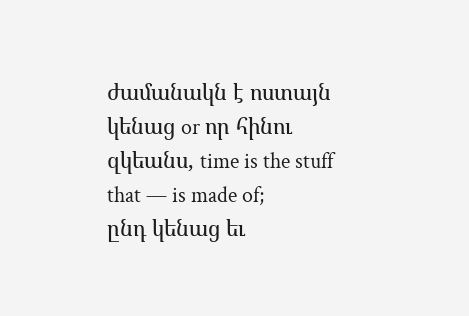ժամանակն է ոստայն կենաց or որ հինու զկեանս, time is the stuff that — is made of;
ընդ կենաց եւ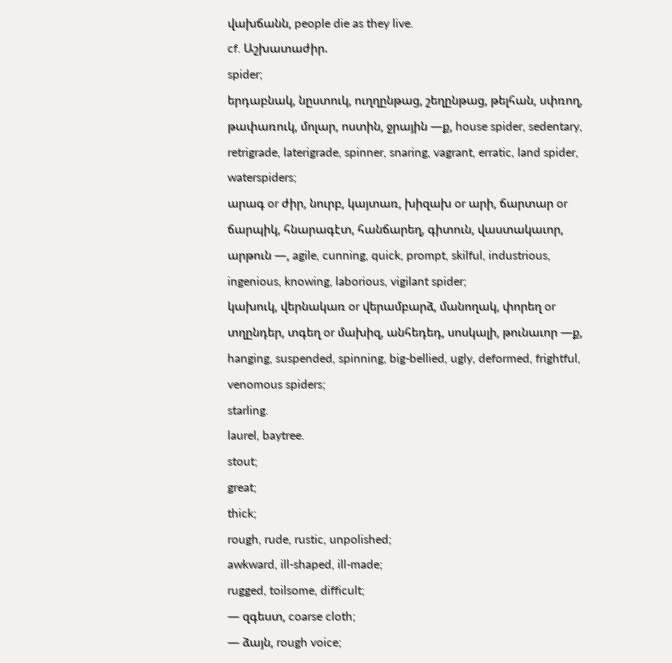վախճանն, people die as they live.
cf. Աշխատաժիր.
spider;
երդաբնակ, նըստուկ, ուղղընթաց, շեղընթաց, թելհան, սփռող, թափառուկ, մոլար, ոստին, ջրային —ք, house spider, sedentary, retrigrade, laterigrade, spinner, snaring, vagrant, erratic, land spider, waterspiders;
արագ or ժիր, նուրբ, կայտառ, խիզախ or արի, ճարտար or ճարպիկ, հնարագէտ, հանճարեղ, գիտուն, վաստակաւոր, արթուն —, agile, cunning, quick, prompt, skilful, industrious, ingenious, knowing, laborious, vigilant spider;
կախուկ, վերնակառ or վերամբարձ, մանողակ, փորեղ or տղընդեր, տգեղ or մախիզ, անհեդեդ, սոսկալի, թունաւոր —ք, hanging, suspended, spinning, big-bellied, ugly, deformed, frightful, venomous spiders;
starling.
laurel, baytree.
stout;
great;
thick;
rough, rude, rustic, unpolished;
awkward, ill-shaped, ill-made;
rugged, toilsome, difficult;
— զգեստ, coarse cloth;
— ձայն, rough voice;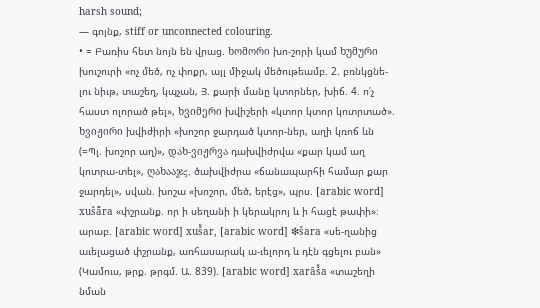harsh sound;
— գոյնք, stiff or unconnected colouring.
• = Բառիս հետ նոյն են վրաց. ხომორი խո-շորի կամ ხუმური խուշուրի «ոչ մեծ, ոչ փոքր, այլ միջակ մեծութեամբ. 2. բռնկցնե-լու նիւթ, տաշեղ, կպչան, Յ. քարի մանը կտորներ, խիճ. 4. ո՛չ հաստ ոլորած թել», ხვიმერი խվիշերի «կտոր կտոր կոտրտած». ხვიჟირი խվիժիրի «խոշոր ջարդած կտոր-ներ, աղի կռոճ ևն (=Պլ. խոշոր աղ)», დახ-ვიჟრვა դախվիժրվա «քար կամ աղ կոտրա-տել», ღახააჯς, ծախվիժրա «ճանապարհի համար քար ջարդել», սվան. խոշա «խոշոր, մեծ, երէց», պրս. [arabic word] xušā̄ra «փշրանք. որ ի սեղանի ի կերակրոյ և ի հացէ թափի»։ արաբ. [arabic word] xuš̌ar, [arabic word] ❇šara «սե-ղանից աւելացած փշրանք, առհասարակ ա-ւելորդ և դէն գցելու բան» (Կամուս, թրք. թրգմ. Ա. 839). [arabic word] xarāš̌a «տաշեղի նման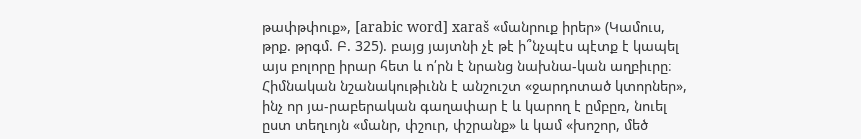թափթփուք», [arabic word] xaraš «մանրուք իրեր» (Կամուս, թրք. թրգմ. Բ. 325). բայց յայտնի չէ թէ ի՞նչպէս պէտք է կապել այս բոլորը իրար հետ և ո՛րն է նրանց նախնա-կան աղբիւրը։ Հիմնական նշանակութիւնն է անշուշտ «ջարդոտած կտորներ», ինչ որ յա-րաբերական գաղափար է և կարող է ըմբըռ, նուել ըստ տեղւոյն «մանր, փշուր, փշրանք» և կամ «խոշոր, մեծ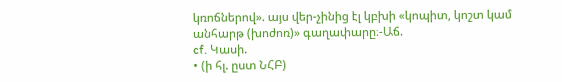կռոճներով». այս վեր-չինից էլ կբխի «կոպիտ, կոշտ կամ անհարթ (խոժոռ)» գաղափարը։-Աճ.
cf. Կասի.
• (ի հլ. ըստ ՆՀԲ)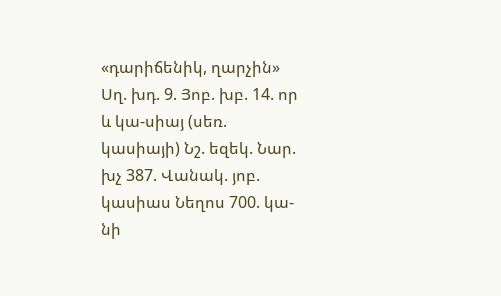«դարիճենիկ, ղարչին» Սղ. խդ. 9. Յոբ. խբ. 14. որ և կա-սիայ (սեռ. կասիայի) Նշ. եզեկ. Նար. խչ 387. Վանակ. յոբ. կասիաս Նեղոս 700. կա-նի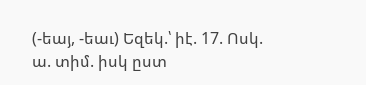(-եայ, -եաւ) Եզեկ.՝ իէ. 17. Ոսկ. ա. տիմ. իսկ ըստ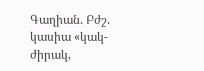Գաղիան. Բժշ. կասիա «կակ-ժիրակ,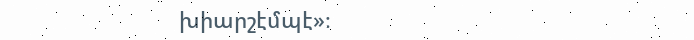խիարշէմպէ»։